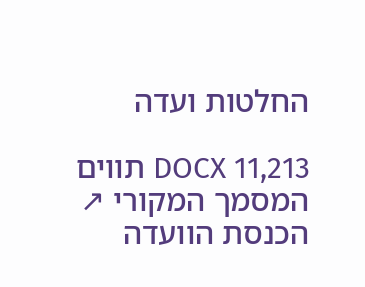החלטות ועדה

DOCX 11,213 תווים המסמך המקורי ↗
הכנסת הוועדה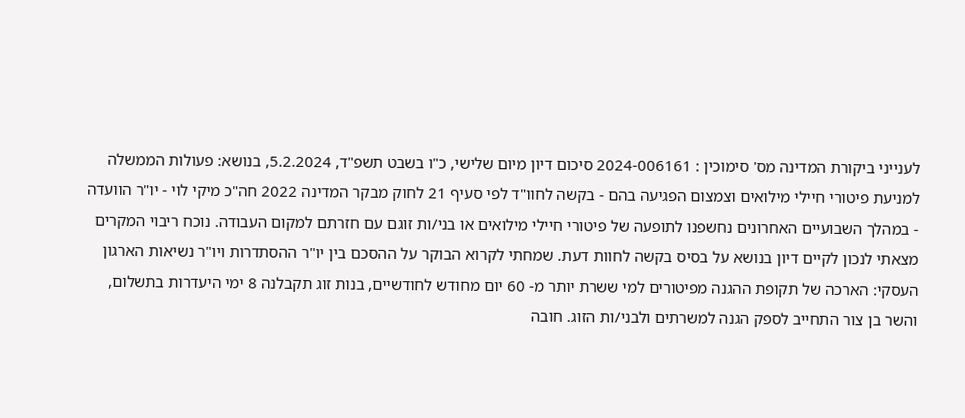לענייני ביקורת המדינה מס' סימוכין : 2024-006161 סיכום דיון מיום שלישי, כ"ו בשבט תשפ"ד, 5.2.2024, בנושא: פעולות הממשלה למניעת פיטורי חיילי מילואים וצמצום הפגיעה בהם - בקשה לחוו"ד לפי סעיף 21 לחוק מבקר המדינה 2022 חה"כ מיקי לוי - יו"ר הוועדה - במהלך השבועיים האחרונים נחשפנו לתופעה של פיטורי חיילי מילואים או בני/ות זוגם עם חזרתם למקום העבודה. נוכח ריבוי המקרים מצאתי לנכון לקיים דיון בנושא על בסיס בקשה לחוות דעת. שמחתי לקרוא הבוקר על ההסכם בין יו"ר ההסתדרות ויו"ר נשיאות הארגון העסקי: הארכה של תקופת ההגנה מפיטורים למי ששרת יותר מ- 60 יום מחודש לחודשיים, בנות זוג תקבלנה 8 ימי היעדרות בתשלום, והשר בן צור התחייב לספק הגנה למשרתים ולבני/ות הזוג. חובה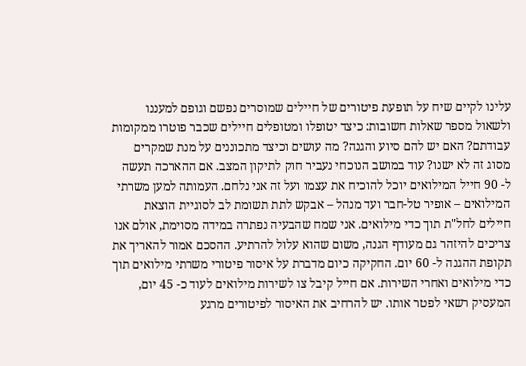עלינו לקיים שיח על תופעת פיטורים של חיילים שמוסרים נפשם וגופם למעננו ולשאול מספר שאלות חשובות: כיצד יטופלו ומטופלים חיילים שכבר פוטרו ממקומות עבודתם? האם יש להם סיוע והגנה? מה עושים וכיצד מתכוננים על מנת שמקרים מסוג זה לא ישנו? עוד במושב הנוכחי נעביר חוק לתיקון המצב. אם ההארכה תעשה ל- 90 חייל המילואים יוכל להוכיח את עצמו ועל זה אני נלחם. העמותה למען משרתי המילואים – אופיר טל-חבר ועד מנהל – אבקש לתת תשומת לב לסוגיית הוצאת חיילים לחל"ת תוך כדי מילואים. אני שמח שהבעיה נפתרה במידה מסוימת, אולם אנו צריכים להיזהר גם מעודף הגנה, משום שהוא עלול להרתיע. ההסכם אמור להאריך את תקופת ההגנה ל- 60 יום. החקיקה כיום מדברת על איסור פיטורי משרתי מילואים תוך כדי מילואים ואחרי השירות. אם חייל קיבל צו לשירות מילואים לעוד כ- 45 יום, המעסיק רשאי לפטר אותו. יש להרחיב את האיסור לפיטורים מרגע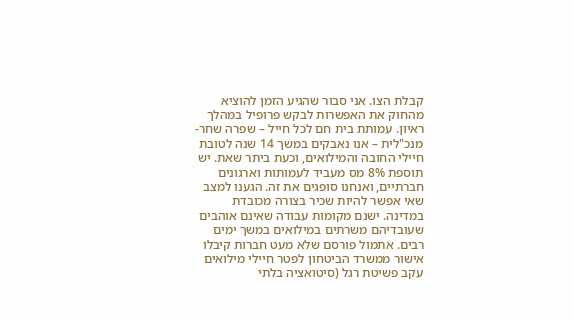קבלת הצו. אני סבור שהגיע הזמן להוציא מהחוק את האפשרות לבקש פרופיל במהלך ראיון. עמותת בית חם לכל חייל – שפרה שחר-מנכ"לית – אנו נאבקים במשך 14 שנה לטובת חיילי החובה והמילואים, וכעת ביתר שאת. יש תוספת 8% מס מעביד לעמותות וארגונים חברתיים, ואנחנו סופגים את זה. הגענו למצב שאי אפשר להיות שכיר בצורה מכובדת במדינה. ישנם מקומות עבודה שאינם אוהבים שעובדיהם משרתים במילואים במשך ימים רבים. אתמול פורסם שלא מעט חברות קיבלו אישור ממשרד הביטחון לפטר חיילי מילואים עקב פשיטת רגל (סיטואציה בלתי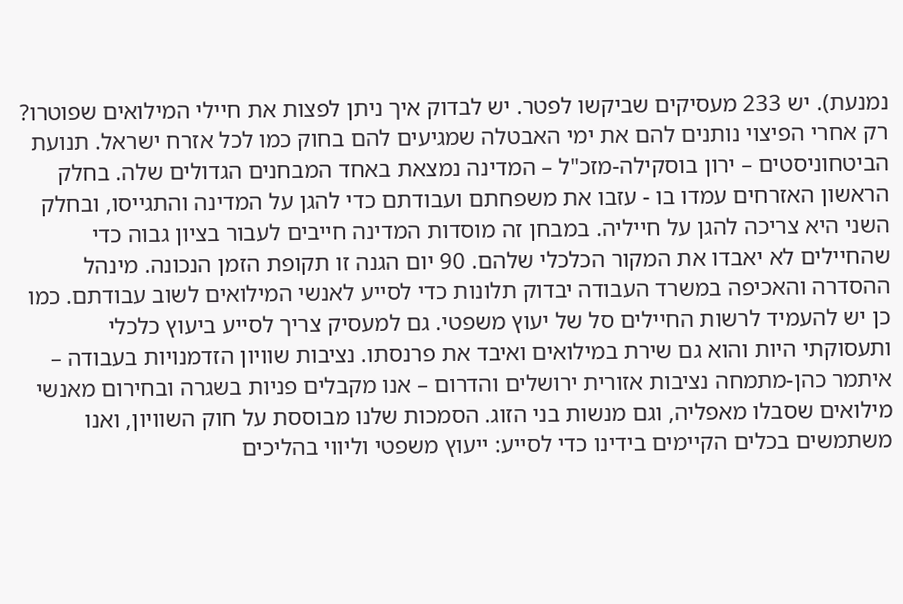נמנעת). יש 233 מעסיקים שביקשו לפטר. יש לבדוק איך ניתן לפצות את חיילי המילואים שפוטרו? רק אחרי הפיצוי נותנים להם את ימי האבטלה שמגיעים להם בחוק כמו לכל אזרח ישראל. תנועת הביטחוניסטים – ירון בוסקילה-מזכ"ל – המדינה נמצאת באחד המבחנים הגדולים שלה. בחלק הראשון האזרחים עמדו בו - עזבו את משפחתם ועבודתם כדי להגן על המדינה והתגייסו, ובחלק השני היא צריכה להגן על חייליה. במבחן זה מוסדות המדינה חייבים לעבור בציון גבוה כדי שהחיילים לא יאבדו את המקור הכלכלי שלהם. 90 יום הגנה זו תקופת הזמן הנכונה. מינהל ההסדרה והאכיפה במשרד העבודה יבדוק תלונות כדי לסייע לאנשי המילואים לשוב עבודתם. כמו כן יש להעמיד לרשות החיילים סל של יעוץ משפטי. גם למעסיק צריך לסייע ביעוץ כלכלי ותעסוקתי היות והוא גם שירת במילואים ואיבד את פרנסתו. נציבות שוויון הזדמנויות בעבודה – איתמר כהן-מתמחה נציבות אזורית ירושלים והדרום – אנו מקבלים פניות בשגרה ובחירום מאנשי מילואים שסבלו מאפליה, וגם מנשות בני הזוג. הסמכות שלנו מבוססת על חוק השוויון, ואנו משתמשים בכלים הקיימים בידינו כדי לסייע: ייעוץ משפטי וליווי בהליכים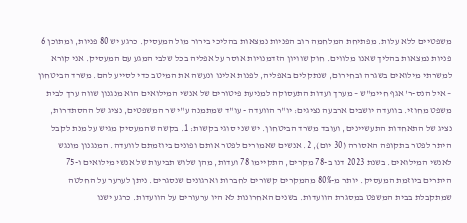משפטיים ללא עלות. מפתיחת המלחמה רוב הפניות נמצאות בהליכי בירור מול המעסיק. כרגע יש 80 פניות, ומתוכן 6 פניות נמצאות בהליך שאנו מלווים. חוק שוויון הזדמנויות אוסר על אפליה בכל שלבי המגע עם המעסיק. אני קורא למשרתי מילואים בשגרה ובחירום, שנתקלים באפליה, לפנות אלינו ונעשה את המיטב כדי לסייע להם. משרד הביטחון – איל הנס-ר' אגף חיימ"ש – מערך ועדות התעסוקה למניעת פיטורים של אנשי המילואים הוא מנגנון שווה ערך לבית משפט מחוזי. בוועדה יושבים ארבעה נציגים: יו"ר הוועדה - עו"ד שמתמנה ע"י שר המשפטים, נציג של ההסתדרות, נציג של התאחדות התעשיינים, ועובד משרד הביטחון. יש שני סוגי בקשות: 1. בקשה שהמעסיק מגיש על מנת לקבל היתר לפטר בתקופה האסורה (30 יום), 2. אנשים שאמורים לפטר אותם ופונים ביוזמתם לוועדה. המנגנון מונגש לאנשי המילואים. בשנת 2023 דנו ב-78 מקרים, התקיימו 78 ועדות, מהן שלוש תביעות של אנשי מילואים ו-75 היתרים ביוזמת המעסיק. יותר מ-80% מהמקרים קשורים לחברות וארגונים שנסגרים. ניתן לערער על החלטה שמתקבלת בבית המשפט במסגרת הוועדות. בשנים האחרונות לא היו ערעורים על הוועדות. כרגע ישנו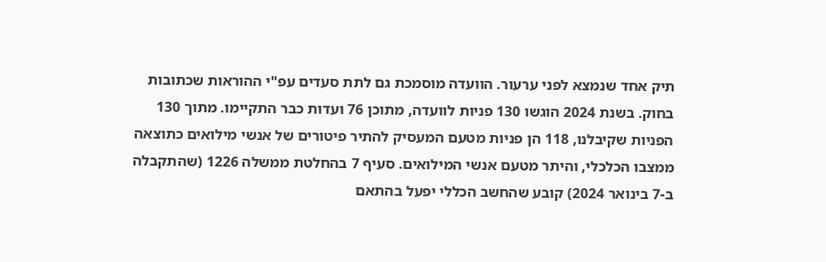תיק אחד שנמצא לפני ערעור. הוועדה מוסמכת גם לתת סעדים עפ"י ההוראות שכתובות בחוק. בשנת 2024 הוגשו 130 פניות לוועדה, מתוכן 76 ועדות כבר התקיימו. מתוך 130 הפניות שקיבלנו, 118 הן פניות מטעם המעסיק להתיר פיטורים של אנשי מילואים כתוצאה ממצבו הכלכלי, והיתר מטעם אנשי המילואים. סעיף 7 בהחלטת ממשלה 1226 (שהתקבלה ב-7 בינואר 2024) קובע שהחשב הכללי יפעל בהתאם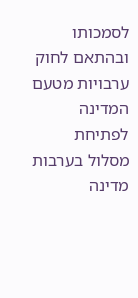לסמכותו ובהתאם לחוק ערבויות מטעם המדינה לפתיחת מסלול בערבות מדינה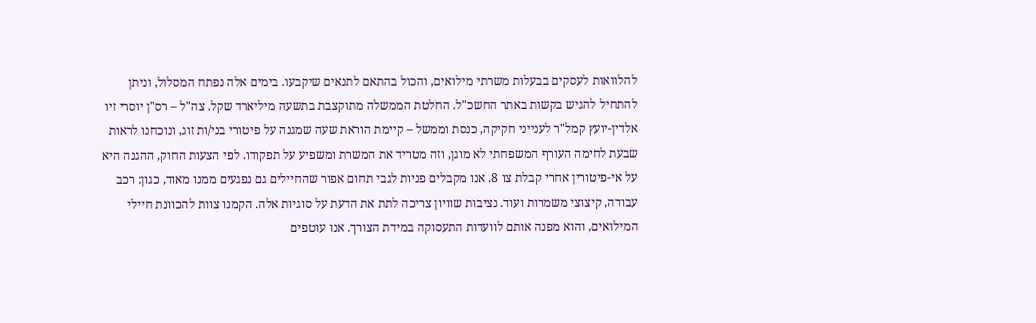להלוואות לעסקים בבעלות משרתי מילואים, והכול בהתאם לתנאים שיקבעו. בימים אלה נפתח המסלול, וניתן להתחיל להגיש בקשות באתר החשכ"ל. החלטת הממשלה מתוקצבת בתשעה מיליארד שקל. צה"ל – רס"ן יוסרי זיו אלדין-יועץ קמל"ר לענייני חקיקה, כנסת וממשל – קיימת הוראת שעה שמגנה על פיטורי בני/ות זוג, ונוכחנו לראות שבעת לחימה העורף המשפחתי לא מוגן, וזה מטריד את המשרת ומשפיע על תפקודו. לפי הצעות החוק, ההגנה היא על אי-פיטורין אחרי קבלת צו 8. אנו מקבלים פניות לגבי תחום אפור שהחיילים גם נפגעים ממנו מאוד, כגון: רכב עבודה, קיצוצי משמרות ועוד. נציבות שוויון צריכה לתת את הדעת על סוגיות אלה. הקמנו צוות להכוונת חיילי המילואים, והוא מפנה אותם לוועדות התעסוקה במידת הצורך. אנו עוטפים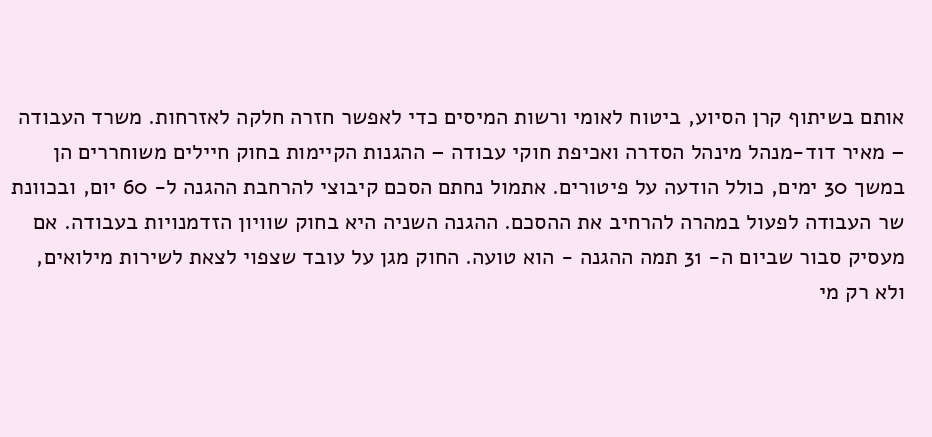אותם בשיתוף קרן הסיוע, ביטוח לאומי ורשות המיסים כדי לאפשר חזרה חלקה לאזרחות. משרד העבודה – מאיר דוד-מנהל מינהל הסדרה ואכיפת חוקי עבודה – ההגנות הקיימות בחוק חיילים משוחררים הן במשך 30 ימים, כולל הודעה על פיטורים. אתמול נחתם הסכם קיבוצי להרחבת ההגנה ל- 60 יום, ובכוונת שר העבודה לפעול במהרה להרחיב את ההסכם. ההגנה השניה היא בחוק שוויון הזדמנויות בעבודה. אם מעסיק סבור שביום ה- 31 תמה ההגנה - הוא טועה. החוק מגן על עובד שצפוי לצאת לשירות מילואים, ולא רק מי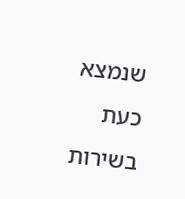שנמצא כעת בשירות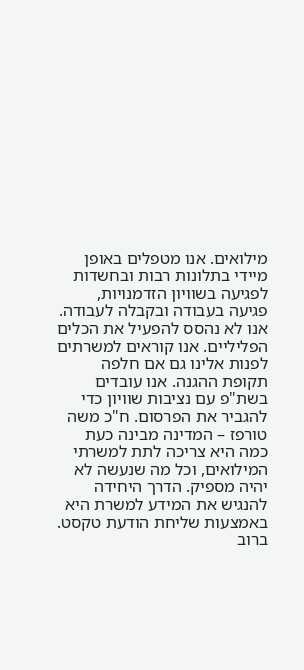מילואים. אנו מטפלים באופן מיידי בתלונות רבות ובחשדות לפגיעה בשוויון הזדמנויות, פגיעה בעבודה ובקבלה לעבודה. אנו לא נהסס להפעיל את הכלים הפליליים. אנו קוראים למשרתים לפנות אלינו גם אם חלפה תקופת ההגנה. אנו עובדים בשת"פ עם נציבות שוויון כדי להגביר את הפרסום. ח"כ משה טורפז – המדינה מבינה כעת כמה היא צריכה לתת למשרתי המילואים, וכל מה שנעשה לא יהיה מספיק. הדרך היחידה להנגיש את המידע למשרת היא באמצעות שליחת הודעת טקסט. ברוב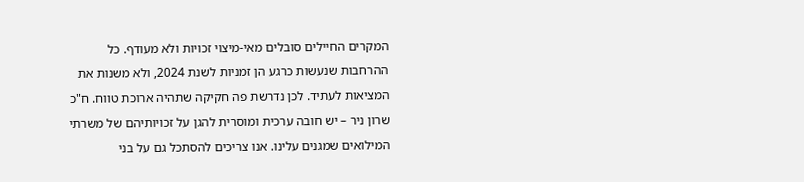המקרים החיילים סובלים מאי-מיצוי זכויות ולא מעודף. כל ההרחבות שנעשות כרגע הן זמניות לשנת 2024, ולא משנות את המציאות לעתיד. לכן נדרשת פה חקיקה שתהיה ארוכת טווח. ח"כ שרון ניר – יש חובה ערכית ומוסרית להגן על זכויותיהם של משרתי המילואים שמגנים עלינו. אנו צריכים להסתכל גם על בני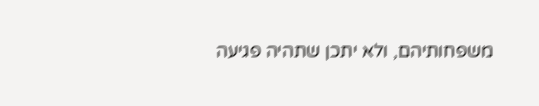משפחותיהם, ולא יתכן שתהיה פגיעה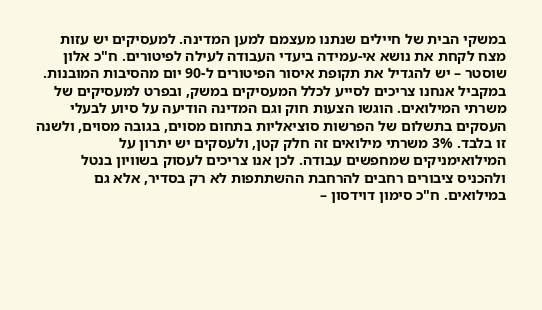במשקי הבית של חיילים שנתנו מעצמם למען המדינה. למעסיקים יש עזות מצח לקחת את נושא אי-עמידה ביעדי העבודה לעילה לפיטורים. ח"כ אלון שוסטר – יש להגדיל את תקופת איסור הפיטורים ל-90 יום מהסיבות המובנות. במקביל אנחנו צריכים לסייע לכלל המעסיקים במשק, ובפרט למעסיקים של משרתי המילואים. הוגשו הצעות חוק וגם המדינה הודיעה על סיוע לבעלי העסקים בתשלום של הפרשות סוציאליות בתחום מסוים, בגובה מסוים, ולשנה זו בלבד. 3% משרתי מילואים זה חלק קטן, ולעסקים יש יתרון על המילואימניקים שמחפשים עבודה. לכן אנו צריכים לעסוק בשוויון בנטל ולהכניס ציבורים רחבים להרחבת ההשתתפות לא רק בסדיר, אלא גם במילואים. ח"כ סימון דוידסון –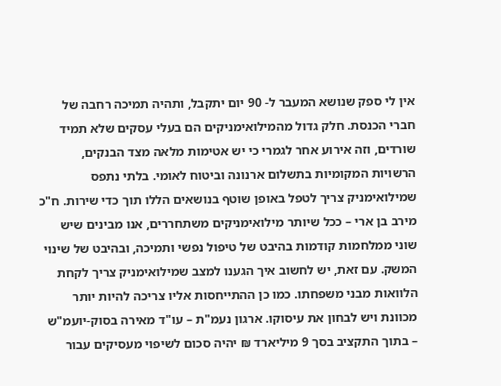אין לי ספק שנושא המעבר ל- 90 יום יתקבל, ותהיה תמיכה רחבה של חברי הכנסת. חלק גדול מהמילואימניקים הם בעלי עסקים שלא תמיד שורדים, וזה אירוע אחר לגמרי כי יש אטימות מלאה מצד הבנקים, הרשויות המקומיות בתשלום ארנונה וביטוח לאומי. בלתי נתפס שמילואימניק צריך לטפל באופן שוטף בנושאים הללו תוך כדי שירות. ח"כ מירב בן ארי – ככל שיותר מילואימניקים משתחררים, אנו מבינים שיש שוני ממלחמות קודמות בהיבט של טיפול נפשי ותמיכה, ובהיבט של שינוי המשק. עם זאת, יש לחשוב איך הגענו למצב שמילואימניק צריך לקחת הלוואות מבני משפחתו. כמו כן ההתייחסות אליו צריכה להיות יותר מכוונת ויש לבחון את עיסוקו. ארגון נעמ"ת – עו"ד מאירה בסוק-יועמ"ש – בתוך התקציב בסך 9 מיליארד ₪ יהיה סכום לשיפוי מעסיקים עבור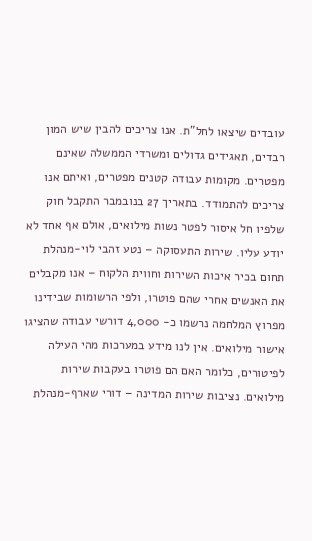עובדים שיצאו לחל"ת. אנו צריכים להבין שיש המון רבדים, תאגידים גדולים ומשרדי הממשלה שאינם מפטרים. מקומות עבודה קטנים מפטרים, ואיתם אנו צריכים להתמודד. בתאריך 27 בנובמבר התקבל חוק שלפיו חל איסור לפטר נשות מילואים, אולם אף אחד לא יודע עליו. שירות התעסוקה – נטע זהבי לוי-מנהלת תחום בכיר איכות השירות וחווית הלקוח – אנו מקבלים את האנשים אחרי שהם פוטרו, ולפי הרשומות שבידינו מפרוץ המלחמה נרשמו כ- 4,000 דורשי עבודה שהציגו אישור מילואים. אין לנו מידע במערכות מהי העילה לפיטורים, כלומר האם הם פוטרו בעקבות שירות מילואים. נציבות שירות המדינה – דורי שארף-מנהלת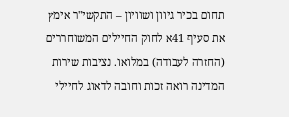תחום בכיר גיוון ושוויון – התקשי"ר אימץ את סעיף 41א לחוק החיילים המשוחררים (החזרה לעבודה) במלואו. נציבות שירות המדינה רואה זכות וחובה לדאוג לחיילי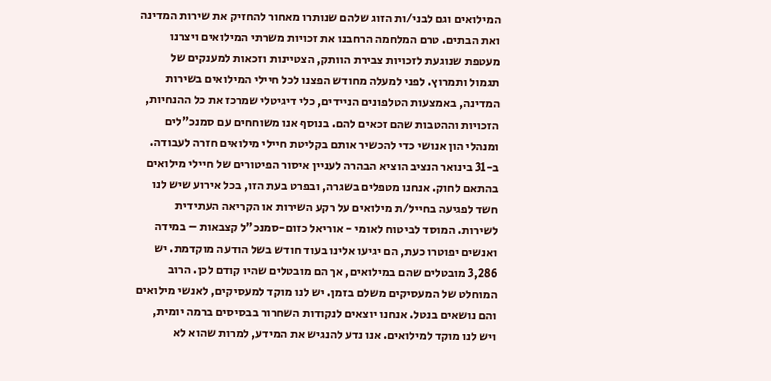המילואים וגם לבני/ות הזוג שלהם שנותרו מאחור להחזיק את שירות המדינה ואת הבתים. טרם המלחמה הרחבנו את זכויות משרתי המילואים ויצרנו מעטפת שנוגעת לזכויות צבירת הוותק, הצטיינות וזכאות למענקים של תגמול ותמרוץ. לפני למעלה מחודש הפצנו לכל חיילי המילואים בשירות המדינה, באמצעות הטלפונים הניידים, כלי דיגיטלי שמרכז את כל ההנחיות, הזכויות וההטבות שהם זכאים להם. בנוסף אנו משוחחים עם סמנכ"לים ומנהלי הון אנושי כדי להכשיר אותם בקליטת חיילי מילואים חזרה לעבודה. ב-31 בינואר הנציב הוציא הבהרה לעניין איסור הפיטורים של חיילי מילואים בהתאם לחוק. אנחנו מטפלים בשגרה, ובפרט בעת הזו, בכל אירוע שיש לנו חשד לפגיעה בחייל/ת מילואים על רקע השירות או הקריאה העתידית לשירות. המוסד לביטוח לאומי - אוריאל כזום-סמנכ"ל קצבאות – במידה ואנשים יפוטרו כעת, הם יגיעו אלינו בעוד חודש בשל הודעה מוקדמת. יש 3,286 מובטלים שהם במילואים, אך הם מובטלים שהיו קודם לכן. הרוב המוחלט של המעסיקים משלם בזמן. יש לנו מוקד למעסיקים, לאנשי מילואים והם נושאים בנטל. אנחנו יוצאים לנקודות השחרור בבסיסים ברמה יומית, ויש לנו מוקד למילואים. אנו נדע להנגיש את המידע, למרות שהוא לא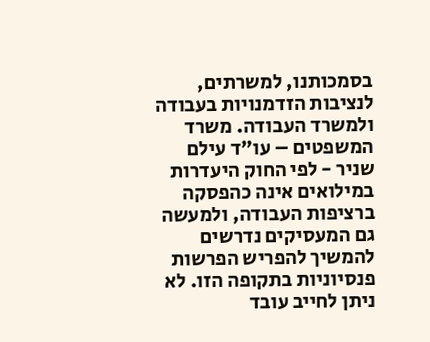בסמכותנו, למשרתים, לנציבות הזדמנויות בעבודה ולמשרד העבודה. משרד המשפטים – עו"ד עילם שניר - לפי החוק היעדרות במילואים אינה כהפסקה ברציפות העבודה, ולמעשה גם המעסיקים נדרשים להמשיך להפריש הפרשות פנסיוניות בתקופה הזו. לא ניתן לחייב עובד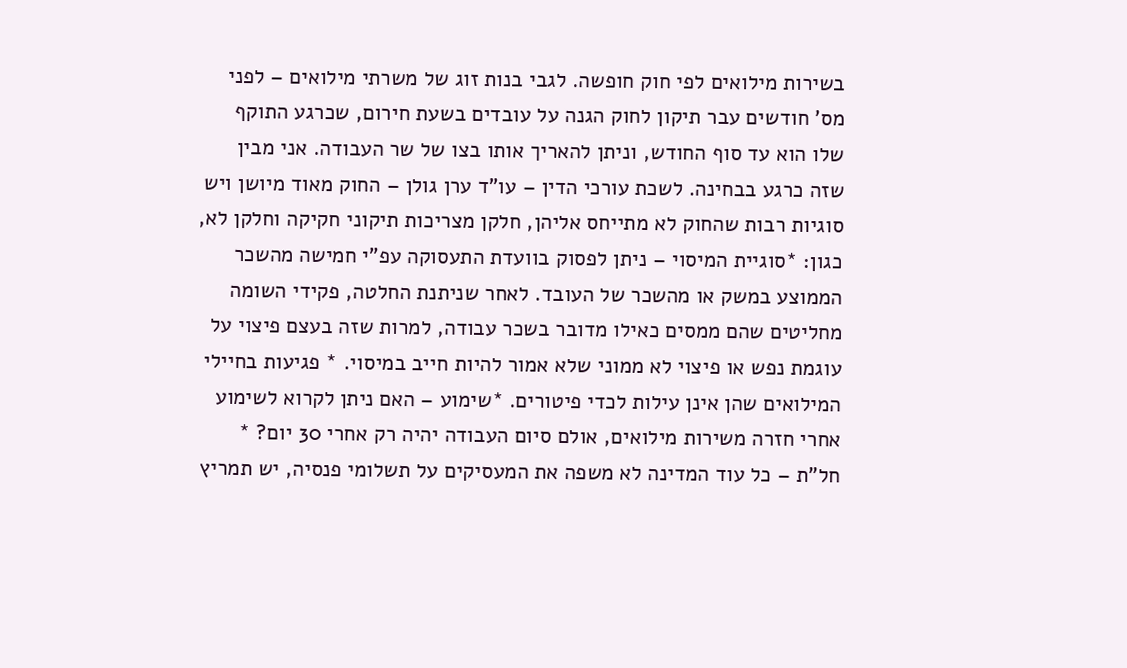בשירות מילואים לפי חוק חופשה. לגבי בנות זוג של משרתי מילואים – לפני מס' חודשים עבר תיקון לחוק הגנה על עובדים בשעת חירום, שכרגע התוקף שלו הוא עד סוף החודש, וניתן להאריך אותו בצו של שר העבודה. אני מבין שזה כרגע בבחינה. לשכת עורכי הדין – עו"ד ערן גולן – החוק מאוד מיושן ויש סוגיות רבות שהחוק לא מתייחס אליהן, חלקן מצריכות תיקוני חקיקה וחלקן לא, כגון: *סוגיית המיסוי – ניתן לפסוק בוועדת התעסוקה עפ"י חמישה מהשכר הממוצע במשק או מהשכר של העובד. לאחר שניתנת החלטה, פקידי השומה מחליטים שהם ממסים כאילו מדובר בשכר עבודה, למרות שזה בעצם פיצוי על עוגמת נפש או פיצוי לא ממוני שלא אמור להיות חייב במיסוי. * פגיעות בחיילי המילואים שהן אינן עילות לכדי פיטורים. *שימוע – האם ניתן לקרוא לשימוע אחרי חזרה משירות מילואים, אולם סיום העבודה יהיה רק אחרי 30 יום? * חל"ת – כל עוד המדינה לא משפה את המעסיקים על תשלומי פנסיה, יש תמריץ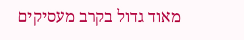מאוד גדול בקרב מעסיקים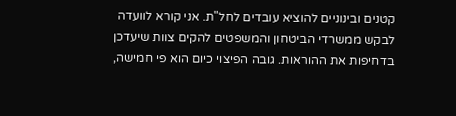קטנים ובינוניים להוציא עובדים לחל"ת. אני קורא לוועדה לבקש ממשרדי הביטחון והמשפטים להקים צוות שיעדכן בדחיפות את ההוראות. גובה הפיצוי כיום הוא פי חמישה,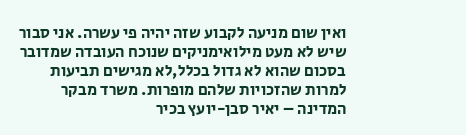ואין שום מניעה לקבוע שזה יהיה פי עשרה. אני סבור שיש לא מעט מילואימניקים שנוכח העובדה שמדובר בסכום שהוא לא גדול בכלל,לא מגישים תביעות למרות שהזכויות שלהם מופרות. משרד מבקר המדינה – יאיר סבן-יועץ בכיר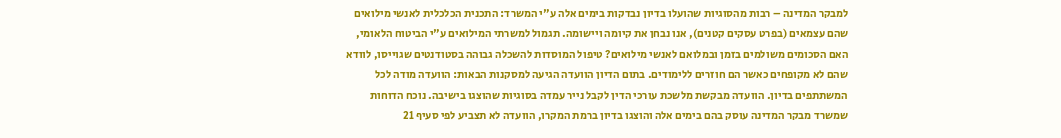למבקר המדינה – רבות מהסוגיות שהועלו בדיון נבדקות בימים אלה ע"י המשרד: התכנית הכלכלית לאנשי מילואים שהם עצמאים (בפרט עסקים קטנים), אנו נבחן את קיומה ויישומה. תגמול למשרתי המילואים ע"י הביטוח הלאומי, האם הסכומים משולמים בזמן ובמלואם לאנשי מילואים? טיפול המוסדות להשכלה גבוהה בסטודנטים שגוייסו, לוודא שהם לא מקופחים כאשר הם חוזרים ללימודים. בתום הדיון הוועדה הגיעה למסקנות הבאות: הוועדה מודה לכל המשתתפים בדיון. הוועדה מבקשת מלשכת עורכי הדין לקבל נייר עמדה בסוגיות שהוצגו בישיבה. נוכח הדוחות שמשרד מבקר המדינה עוסק בהם בימים אלה והוצגו בדיון ברמת המקרו, הוועדה לא תצביע לפי סעיף 21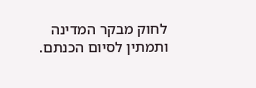לחוק מבקר המדינה ותמתין לסיום הכנתם.